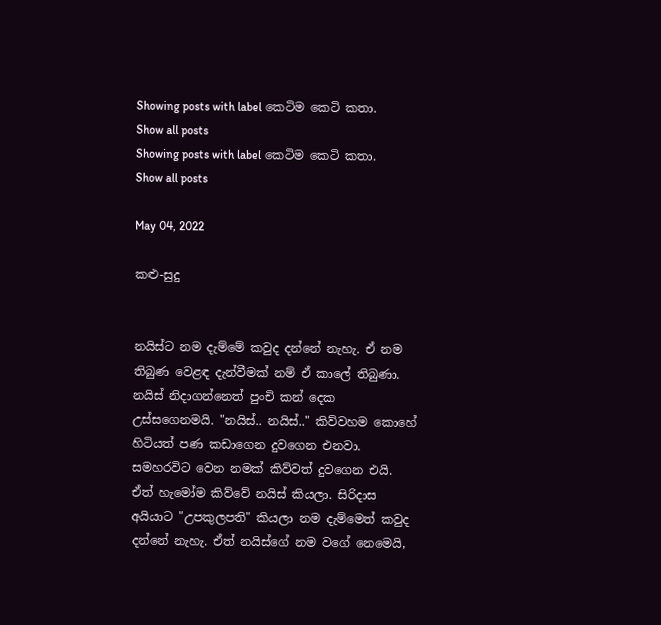Showing posts with label කෙටිම කෙටි කතා. Show all posts
Showing posts with label කෙටිම කෙටි කතා. Show all posts

May 04, 2022

කළු-සුදු


නයිස්ට නම දැම්මේ කවුද දන්නේ නැහැ. ඒ නම තිබුණ වෙළඳ දැන්වීමක් නම් ඒ කාලේ තිබුණා. නයිස් නිදාගන්නෙත් පුංචි කන් දෙක උස්සගෙනමයි. "නයිස්.. නයිස්.." කිව්වහම කොහේ හිටියත් පණ කඩාගෙන දුවගෙන එනවා. සමහරවිට වෙන නමක් කිව්වත් දුවගෙන එයි. ඒත් හැමෝම කිව්වේ නයිස් කියලා. සිරිදාස අයියාට "උපකුලපති" කියලා නම දැම්මෙත් කවුද දන්නේ නැහැ. ඒත් නයිස්ගේ නම වගේ නෙමෙයි,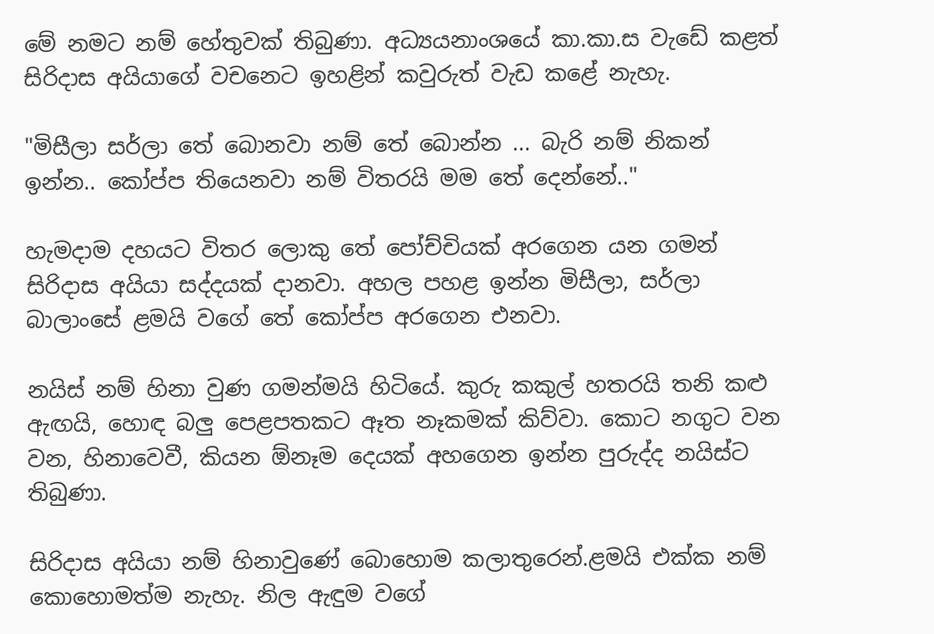මේ නමට නම් හේතුවක් තිබුණා. අධ්‍යයනාංශයේ කා.කා.ස වැඩේ කළත් සිරිදාස අයියාගේ වචනෙට ඉහළින් කවුරුත් වැඩ කළේ නැහැ.

"මිසීලා සර්ලා තේ බොනවා නම් තේ බොන්න ... බැරි නම් නිකන් ඉන්න.. කෝප්ප තියෙනවා නම් විතරයි මම තේ දෙන්නේ.."

හැමදාම දහයට විතර ලොකු තේ පෝච්චියක් අරගෙන යන ගමන් සිරිදාස අයියා සද්දයක් දානවා. අහල පහළ ඉන්න මිසීලා, සර්ලා බාලාංසේ ළමයි වගේ තේ කෝප්ප අරගෙන එනවා.

නයිස් නම් හිනා වුණ ගමන්මයි හිටියේ. කුරු කකුල් හතරයි තනි කළු ඇඟයි, හොඳ බලු පෙළපතකට ඈත නෑකමක් කිව්වා. කොට නගුට වන වන, හිනාවෙවී, කියන ඕනෑම දෙයක් අහගෙන ඉන්න පුරුද්ද නයිස්ට තිබුණා.

සිරිදාස අයියා නම් හිනාවුණේ බොහොම කලාතුරෙන්.ළමයි එක්ක නම් කොහොමත්ම නැහැ. නිල ඇඳුම වගේ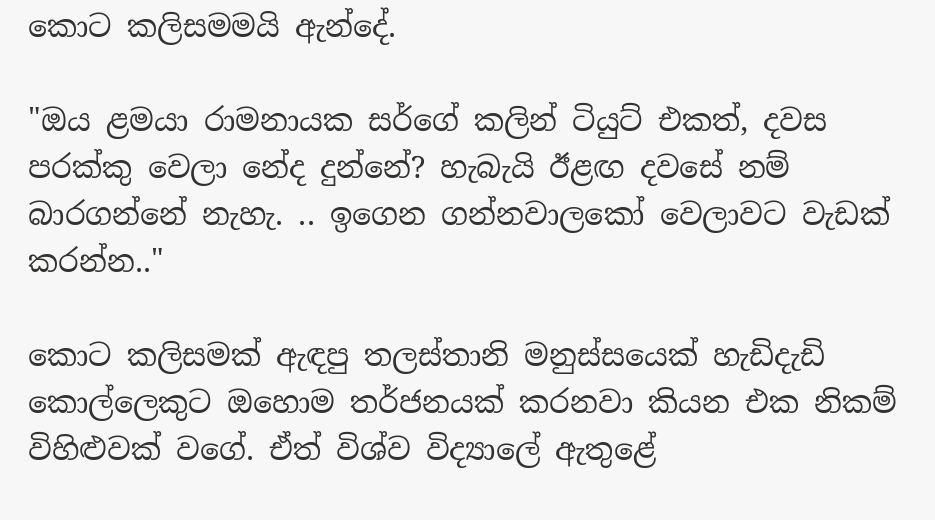කොට කලිසමමයි ඇන්දේ.

"ඔය ළමයා රාමනායක සර්ගේ කලින් ටියුට් එකත්, දවස පරක්කු වෙලා නේද දුන්නේ? හැබැයි ඊළඟ දවසේ නම් බාරගන්නේ නැහැ. .. ඉගෙන ගන්නවාලකෝ වෙලාවට වැඩක් කරන්න.."

කොට කලිසමක් ඇඳපු තලස්තානි මනුස්සයෙක් හැඩිදැඩි කොල්ලෙකුට ඔහොම තර්ජනයක් කරනවා කියන එක නිකම් විහිළුවක් වගේ. ඒත් විශ්ව විද්‍යාලේ ඇතුළේ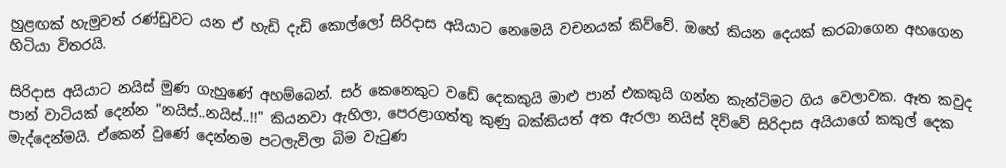හුළඟක් හැමුවත් රණ්ඩුවට යන ඒ හැඩි දැඩි කොල්ලෝ සිරිදාස අයියාට නෙමෙයි වචනයක් කිව්වේ. ඔහේ කියන දෙයක් කරබාගෙන අහගෙන හිටියා විතරයි.

සිරිදාස අයියාට නයිස් මුණ ගැහුණේ අහම්බෙන්. සර් කෙනෙකුට වඩේ දෙකකුයි මාළු පාන් එකකුයි ගන්න කැන්ටිමට ගිය වෙලාවක. ඈත කවුද පාන් වාටියක් දෙන්න "නයිස්..නයිස්..!!" කියනවා ඇහිලා, පෙරළාගත්තු කුණු බක්කියත් අත ඇරලා නයිස් දිව්වේ සිරිදාස අයියාගේ කකුල් දෙක මැද්දෙන්මයි. ඒකෙන් වුණේ දෙන්නම පටලැවිලා බිම වැටුණ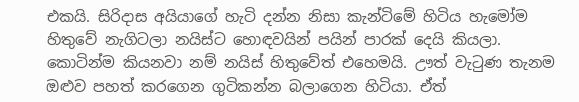එකයි. සිරිදාස අයියාගේ හැටි දන්න නිසා කැන්ටිමේ හිටිය හැමෝම හිතුවේ නැගිටලා නයිස්ට හොඳවයින් පයින් පාරක් දෙයි කියලා. කොටින්ම කියනවා නම් නයිස් හිතුවේත් එහෙමයි. ඌත් වැටුණ තැනම ඔළුව පහත් කරගෙන ගුටිකන්න බලාගෙන හිටියා. ඒත්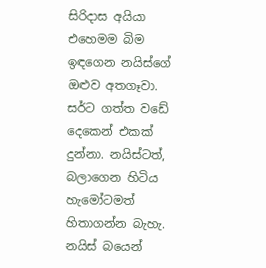සිරිදාස අයියා එහෙමම බිම ඉඳගෙන නයිස්ගේ ඔළුව අතගෑවා. සර්ට ගත්ත වඩේ දෙකෙන් එකක් දුන්නා. නයිස්ටත්, බලාගෙන හිටිය හැමෝටමත් හිතාගන්න බැහැ. නයිස් බයෙන්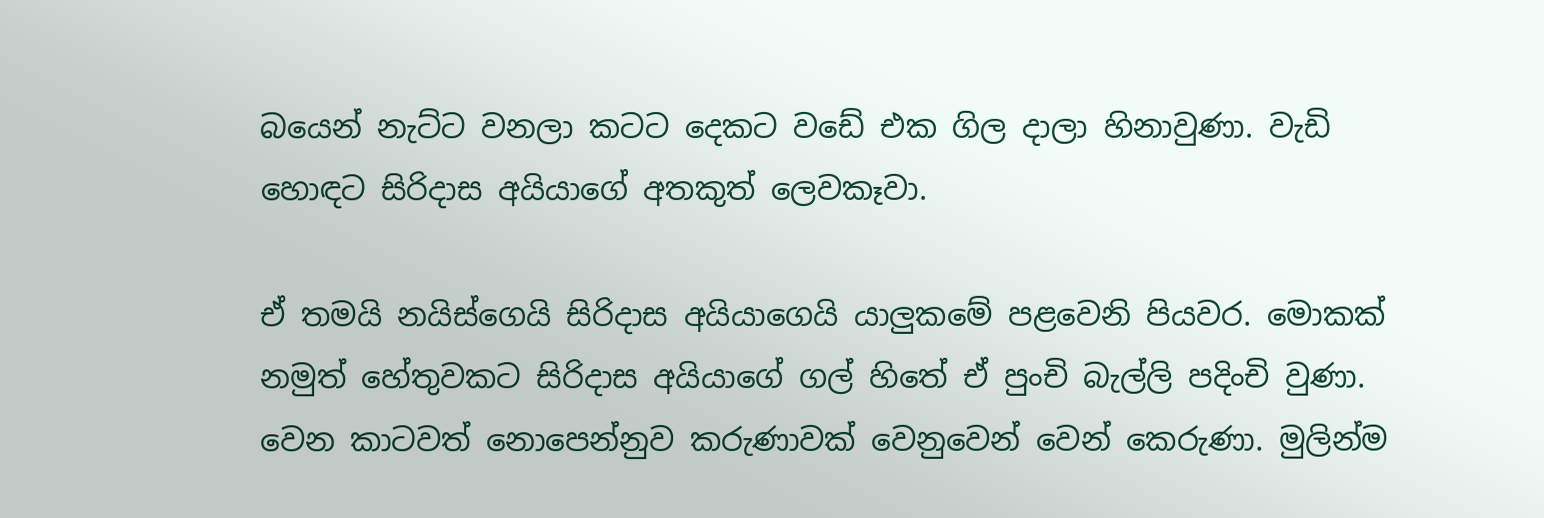බයෙන් නැට්ට වනලා කටට දෙකට වඩේ එක ගිල දාලා හිනාවුණා. වැඩි හොඳට සිරිදාස අයියාගේ අතකුත් ලෙවකෑවා.

ඒ තමයි නයිස්ගෙයි සිරිදාස අයියාගෙයි යාලුකමේ පළවෙනි පියවර. මොකක් නමුත් හේතුවකට සිරිදාස අයියාගේ ගල් හිතේ ඒ පුංචි බැල්ලි පදිංචි වුණා. වෙන කාටවත් නොපෙන්නුව කරුණාවක් වෙනුවෙන් වෙන් කෙරුණා. මුලින්ම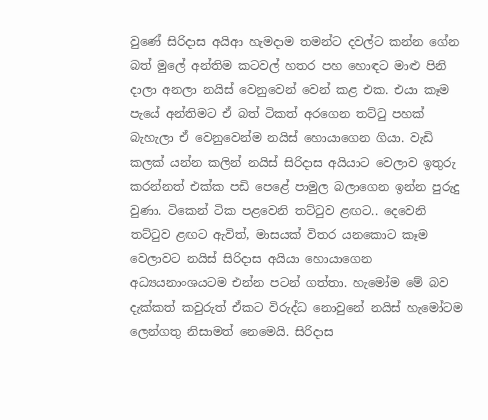වුණේ සිරිදාස අයිආ හැමදාම තමන්ට දවල්ට කන්න ගේන බත් මුලේ අන්තිම කටවල් හතර පහ හොඳට මාළු පිනි දාලා අනලා නයිස් වෙනුවෙන් වෙන් කළ එක. එයා කෑම පැයේ අන්තිමට ඒ බත් ටිකත් අරගෙන තට්ටු පහක් බැහැලා ඒ වෙනුවෙන්ම නයිස් හොයාගෙන ගියා. වැඩි කලක් යන්න කලින් නයිස් සිරිදාස අයියාට වෙලාව ඉතුරු කරන්නත් එක්ක පඩි පෙළේ පාමුල බලාගෙන ඉන්න පුරුදු වුණා. ටිකෙන් ටික පළවෙනි තට්ටුව ළඟට.. දෙවෙනි තට්ටුව ළඟට ඇවිත්, මාසයක් විතර යනකොට කෑම වෙලාවට නයිස් සිරිදාස අයියා හොයාගෙන අධ්‍යයනාංශයටම එන්න පටන් ගත්තා. හැමෝම මේ බව දැක්කත් කවුරුත් ඒකට විරුද්ධ නොවුනේ නයිස් හැමෝටම ලෙන්ගතු නිසාමත් නෙමෙයි. සිරිදාස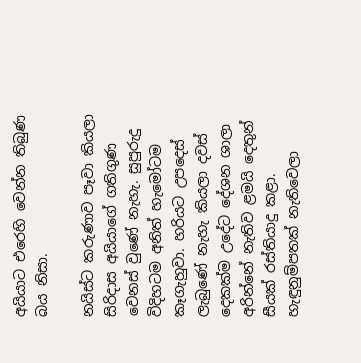අයියාට එරෙහි වෙන්න තිබුණ බය නිසා.

නයිස්ට කරුණාව පෑවා කියලා සිරිදාස අයියාගේ ගතිගුණ වෙනස් වුණේ නැහැ. සුපුරුදු විදිහටම අනිත් හැමෝටම කෑගැහුවා. හරියට උපදෙස් ලැබුණේ නැහැ කියලා දවස් දෙකක්ම උදේට දේශන ශාලා අරින්නේ නැතිව ළමයි දෙතුන් සීයක් රස්තියාදු කළා. හැඳුනුම්පතක් නැතිවෙලා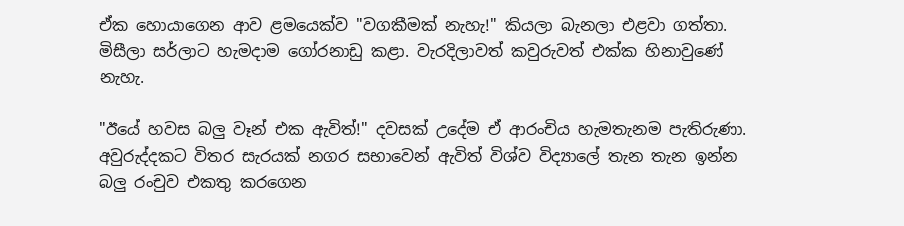ඒක හොයාගෙන ආව ළමයෙක්ව "වගකීමක් නැහැ!" කියලා බැනලා එළවා ගත්තා. මිසීලා සර්ලාට හැමදාම ගෝරනාඩු කළා. වැරදිලාවත් කවුරුවත් එක්ක හිනාවුණේ නැහැ.

"ඊයේ හවස බලු වෑන් එක ඇවිත්!" දවසක් උදේම ඒ ආරංචිය හැමතැනම පැතිරුණා. අවුරුද්දකට විතර සැරයක් නගර සභාවෙන් ඇවිත් විශ්ව විද්‍යාලේ තැන තැන ඉන්න බලු රංචුව එකතු කරගෙන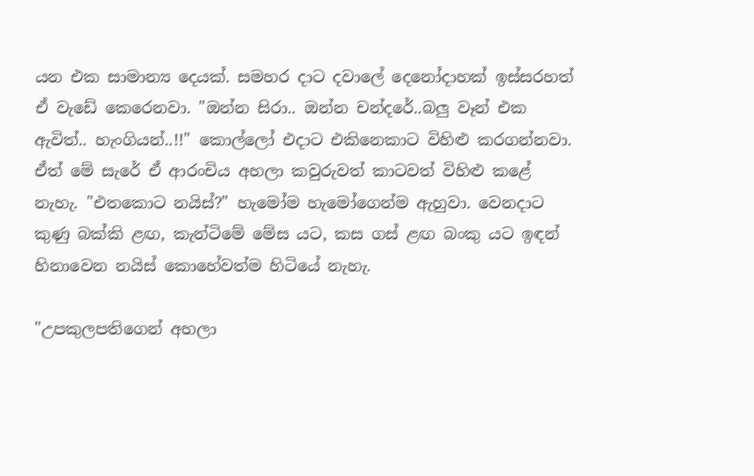යන එක සාමාන්‍ය දෙයක්. සමහර දාට දවාලේ දෙනෝදාහක් ඉස්සරහත් ඒ වැඩේ කෙරෙනවා. "ඔන්න සිරා.. ඔන්න චන්දරේ..බලු වෑන් එක ඇවිත්.. හැංගියන්..!!" කොල්ලෝ එදාට එකිනෙකාට විහිළු කරගන්නවා. ඒත් මේ සැරේ ඒ ආරංචිය අහලා කවුරුවත් කාටවත් විහිළු කළේ නැහැ. "එතකොට නයිස්?" හැමෝම හැමෝගෙන්ම ඇහුවා. වෙනදාට කුණු බක්කි ළඟ, කැන්ටිමේ මේස යට, කස ගස් ළඟ බංකු යට ඉඳන් හිනාවෙන නයිස් කොහේවත්ම හිටියේ නැහැ.

"උපකුලපතිගෙන් අහලා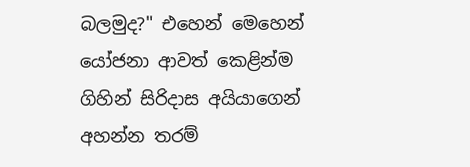බලමුද?" එහෙන් මෙහෙන් යෝජනා ආවත් කෙළින්ම ගිහින් සිරිදාස අයියාගෙන් අහන්න තරම්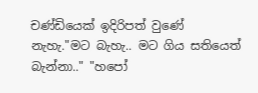චණ්ඩියෙක් ඉදිරිපත් වුණේ නැහැ."මට බැහැ.. මට ගිය සතියෙත් බැන්නා.." "හපෝ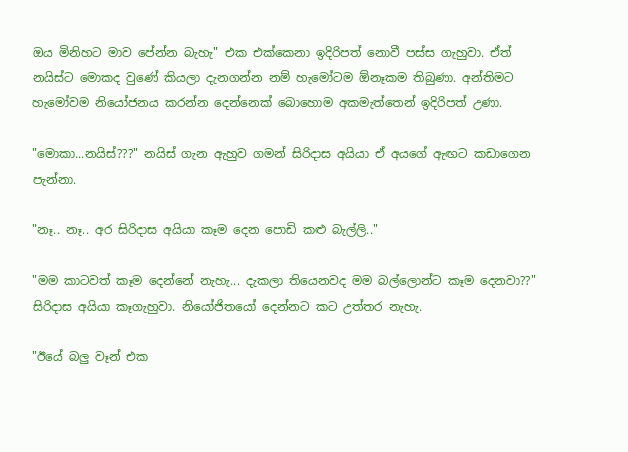ඔය මිනිහට මාව පේන්න බැහැ" එක එක්කෙනා ඉදිරිපත් නොවී පස්ස ගැහුවා. ඒත් නයිස්ට මොකද වුණේ කියලා දැනගන්න නම් හැමෝටම ඕනෑකම තිබුණා. අන්තිමට හැමෝවම නියෝජනය කරන්න දෙන්නෙක් බොහොම අකමැත්තෙන් ඉදිරිපත් උණා.

"මොකා...නයිස්???" නයිස් ගැන ඇහුව ගමන් සිරිදාස අයියා ඒ අයගේ ඇඟට කඩාගෙන පැන්නා.

"නෑ.. නෑ.. අර සිරිදාස අයියා කෑම දෙන පොඩි කළු බැල්ලි.."

"මම කාටවත් කෑම දෙන්නේ නැහැ... දැකලා තියෙනවද මම බල්ලොන්ට කෑම දෙනවා??" සිරිදාස අයියා කෑගැහුවා. නියෝජිතයෝ දෙන්නට කට උත්තර නැහැ.

"ඊයේ බලු වෑන් එක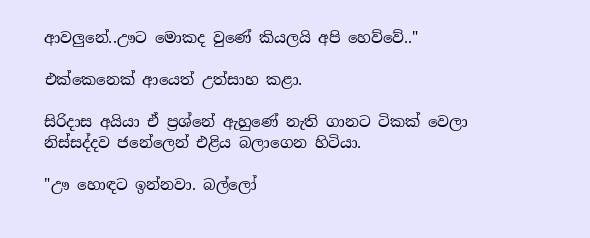ආවලුනේ..ඌට මොකද වුණේ කියලයි අපි හෙව්වේ.."

එක්කෙනෙක් ආයෙත් උත්සාහ කළා.

සිරිදාස අයියා ඒ ප්‍රශ්නේ ඇහුණේ නැති ගානට ටිකක් වෙලා නිස්සද්දව ජනේලෙන් එළිය බලාගෙන හිටියා.

"ඌ හොඳට ඉන්නවා. බල්ලෝ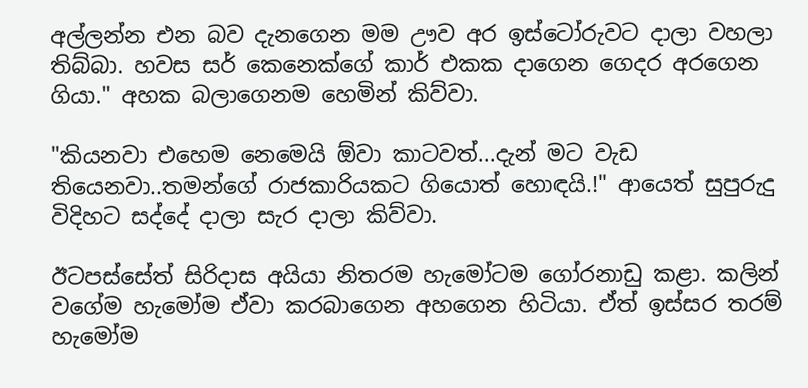අල්ලන්න එන බව දැනගෙන මම ඌව අර ඉස්ටෝරුවට දාලා වහලා තිබ්බා. හවස සර් කෙනෙක්ගේ කාර් එකක දාගෙන ගෙදර අරගෙන ගියා." අහක බලාගෙනම හෙමින් කිව්වා.

"කියනවා එහෙම නෙමෙයි ඕවා කාටවත්...දැන් මට වැඩ තියෙනවා..තමන්ගේ රාජකාරියකට ගියොත් හොඳයි.!" ආයෙත් සුපුරුදු විදිහට සද්දේ දාලා සැර දාලා කිව්වා.

ඊටපස්සේත් සිරිදාස අයියා නිතරම හැමෝටම ගෝරනාඩු කළා. කලින් වගේම හැමෝම ඒවා කරබාගෙන අහගෙන හිටියා. ඒත් ඉස්සර තරම් හැමෝම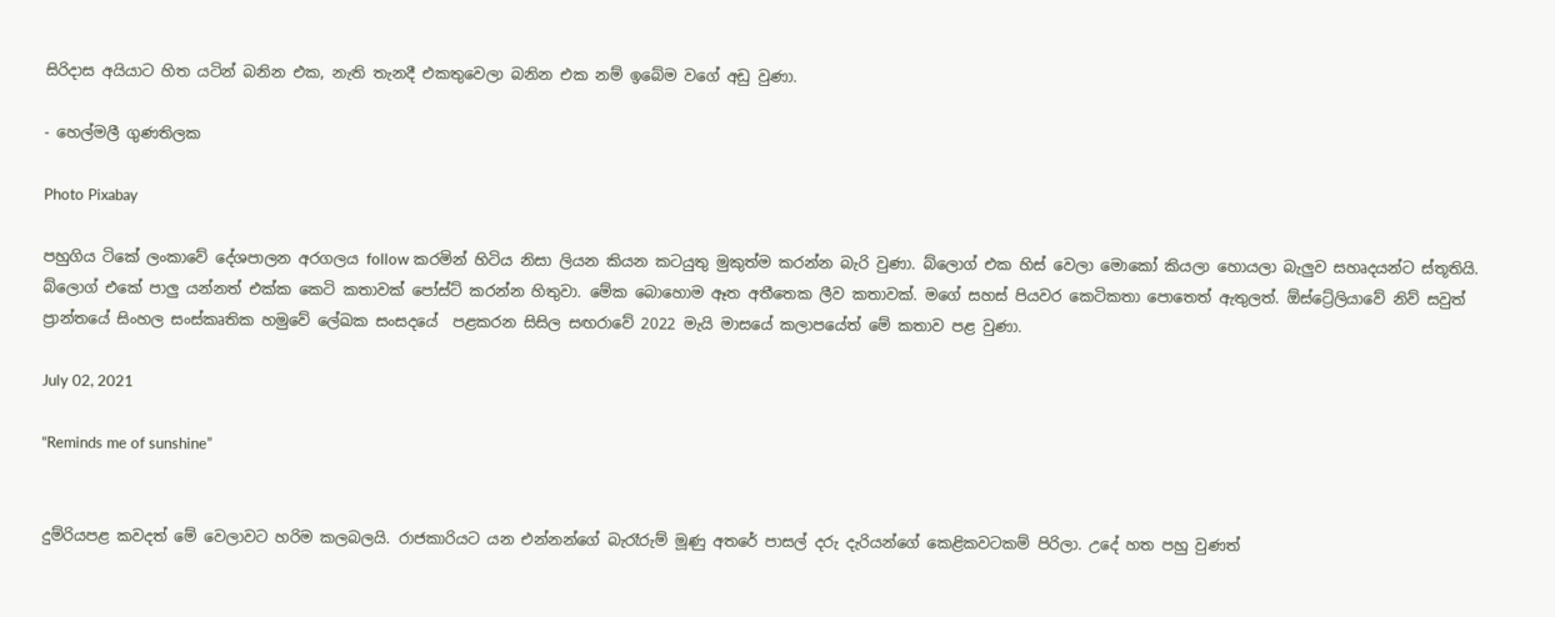සිරිදාස අයියාට හිත යටින් බනින එක, නැති තැනදී එකතුවෙලා බනින එක නම් ඉබේම වගේ අඩු වුණා.

- හෙල්මලී ගුණතිලක

Photo Pixabay

පහුගිය ටිකේ ලංකාවේ දේශපාලන අරගලය follow කරමින් හිටිය නිසා ලියන කියන කටයුතු මුකුත්ම කරන්න බැරි වුණා. බ්ලොග් එක හිස් වෙලා මොකෝ කියලා හොයලා බැලුව සහෘදයන්ට ස්තූතියි. බ්ලොග් එකේ පාලු යන්නත් එක්ක කෙටි කතාවක් පෝස්ට් කරන්න හිතුවා. මේක බොහොම ඈත අතීතෙක ලීව කතාවක්. මගේ සහස් පියවර කෙටිකතා පොතෙත් ඇතුලත්. ඕස්ට්‍රේලියාවේ නිව් සවුත් ප්‍රාන්තයේ සිංහල සංස්කෘතික හමුවේ ලේඛක සංසදයේ  පළකරන සිසිල සඟරාවේ 2022 මැයි මාසයේ කලාපයේත් මේ කතාව පළ වුණා.

July 02, 2021

“Reminds me of sunshine”


දුම්රියපළ කවදත් මේ වෙලාවට හරිම කලබලයි. රාජකාරියට යන එන්නන්ගේ බැරෑරුම් මූණු අතරේ පාසල් දරු දැරියන්ගේ කෙළිකවටකම් පිරිලා. උදේ හත පහු වුණත්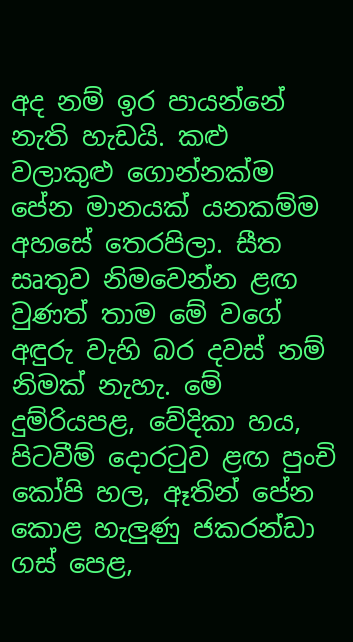අද නම් ඉර පායන්නේ නැති හැඩයි. කළු වලාකුළු ගොන්නක්ම පේන මානයක් යනකම්ම අහසේ තෙරපිලා. සීත සෘතුව නිමවෙන්න ළඟ වුණත් තාම මේ වගේ අඳුරු වැහි බර දවස් නම් නිමක් නැහැ. මේ දුම්රියපළ, වේදිකා හය, පිටවීම් දොරටුව ළඟ පුංචි කෝපි හල, ඈතින් පේන කොළ හැලුණු ජකරන්ඩා ගස් පෙළ,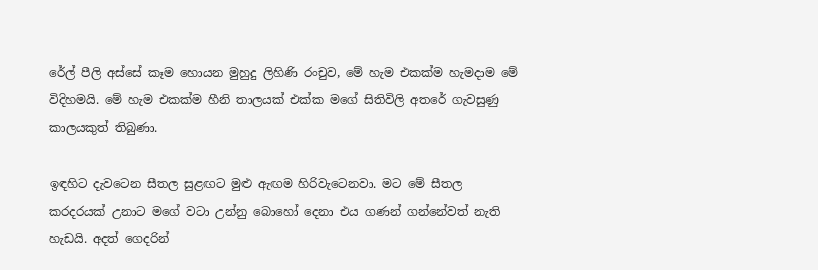රේල් පීලි අස්සේ කෑම හොයන මුහුදු ලිහිණි රංචුව, මේ හැම එකක්ම හැමදාම මේ විදිහමයි. මේ හැම එකක්ම හීනි තාලයක් එක්ක මගේ සිතිවිලි අතරේ ගැවසුණු කාලයකුත් තිබුණා.

ඉඳහිට දැවටෙන සීතල සුළඟට මුළු ඇඟම හිරිවැටෙනවා. මට මේ සීතල කරදරයක් උනාට මගේ වටා උන්නු බොහෝ දෙනා එය ගණන් ගන්නේවත් නැති හැඩයි. අදත් ගෙදරින්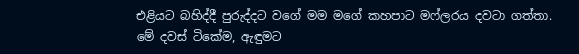එළියට බහිද්දී පුරුද්දට වගේ මම මගේ කහපාට මෆ්ලරය දවටා ගත්තා. මේ දවස් ටිකේම, ඇඳුමට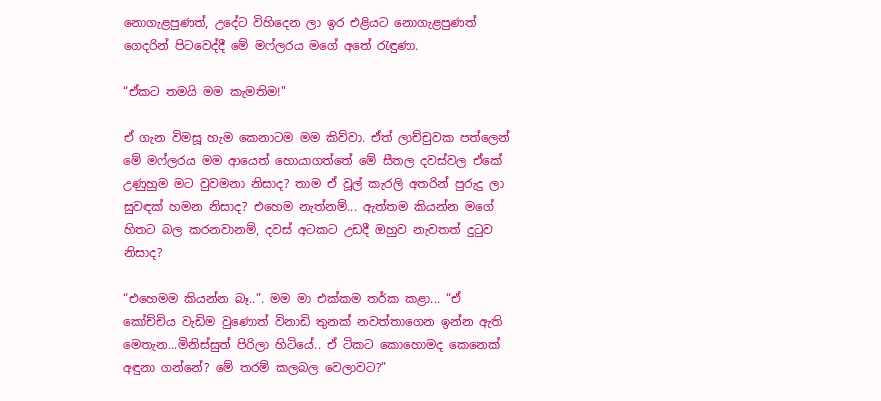නොගැළපුණත්, උදේට විහිදෙන ලා ඉර එළියට නොගැළපුණත් ගෙදරින් පිටවෙද්දී මේ මෆ්ලරය මගේ අතේ රැඳුණා.

“ඒකට තමයි මම කැමතිම!"

ඒ ගැන විමසූ හැම කෙනාටම මම කිව්වා. ඒත් ලාච්චුවක පත්ලෙන් මේ මෆ්ලරය මම ආයෙත් හොයාගත්තේ මේ සීතල දවස්වල ඒකේ උණුහුම මට වුවමනා නිසාද? තාම ඒ වූල් කැරලි අතරින් පුරුදු ලා සුවඳක් හමන නිසාද? එහෙම නැත්නම්... ඇත්තම කියන්න මගේ හිතට බල කරනවානම්, දවස් අටකට උඩදී ඔහුව නැවතත් දුටුව නිසාද?

“එහෙමම කියන්න බෑ..”. මම මා එක්කම තර්ක කළා... “ඒ කෝච්චිය වැඩිම වුණොත් විනාඩි තුනක් නවත්තාගෙන ඉන්න ඇති මෙතැන...මිනිස්සුත් පිරිලා හිටියේ.. ඒ ටිකට කොහොමද කෙනෙක් අඳුනා ගන්නේ? මේ තරම් කලබල වෙලාවට?”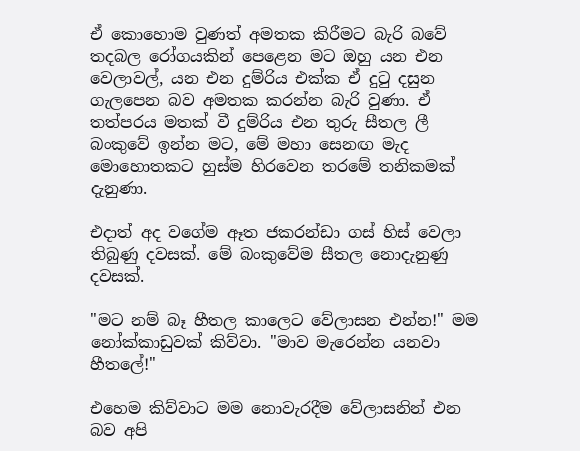ඒ කොහොම වුණත් අමතක කිරීමට බැරි බවේ තදබල රෝගයකින් පෙළෙන මට ඔහු යන එන වෙලාවල්, යන එන දුම්රිය එක්ක ඒ දුටු දසුන ගැලපෙන බව අමතක කරන්න බැරි වුණා. ඒ තත්පරය මතක් වී දුම්රිය එන තුරු සීතල ලී බංකුවේ ඉන්න මට, මේ මහා සෙනඟ මැද මොහොතකට හුස්ම හිරවෙන තරමේ තනිකමක් දැනුණා.

එදාත් අද වගේම ඈත ජකරන්ඩා ගස් හිස් වෙලා තිබුණු දවසක්. මේ බංකුවේම සීතල නොදැනුණු දවසක්.

"මට නම් බෑ හීතල කාලෙට වේලාසන එන්න!" මම නෝක්කාඩුවක් කිව්වා. "මාව මැරෙන්න යනවා හීතලේ!"

එහෙම කිව්වාට මම නොවැරදීම වේලාසනින් එන බව අපි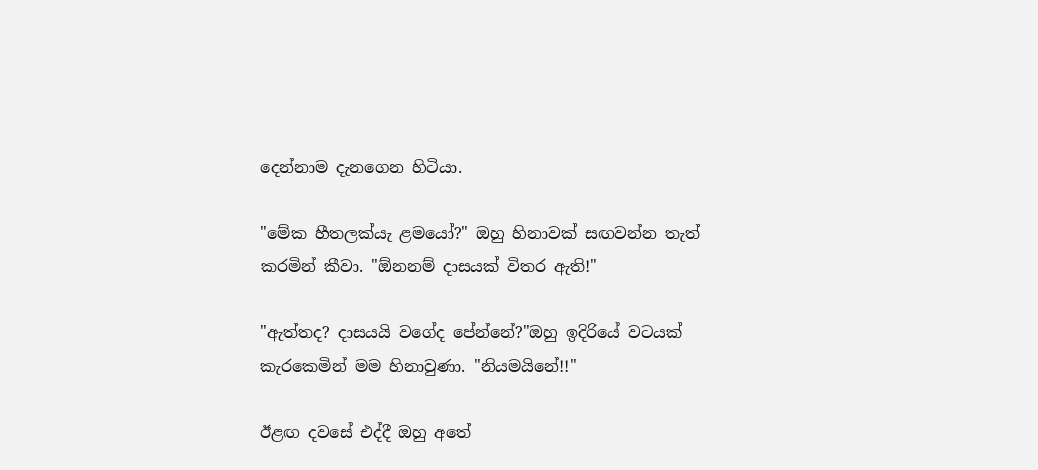දෙන්නාම දැනගෙන හිටියා.

"මේක හීතලක්යැ ළමයෝ?" ඔහු හිනාවක් සඟවන්න තැත් කරමින් කීවා. "ඕනනම් දාසයක් විතර ඇති!"

"ඇත්තද? දාසයයි වගේද පේන්නේ?"ඔහු ඉදිරියේ වටයක් කැරකෙමින් මම හිනාවුණා. "නියමයිනේ!!"

ඊළඟ දවසේ එද්දී ඔහු අතේ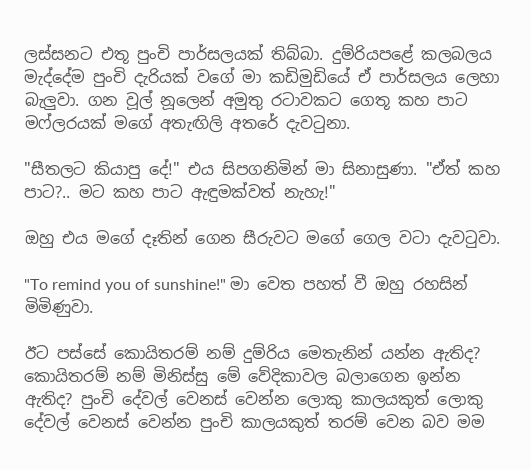ලස්සනට එතූ පුංචි පාර්සලයක් තිබ්බා. දුම්රියපළේ කලබලය මැද්දේම පුංචි දැරියක් වගේ මා කඩිමුඩියේ ඒ පාර්සලය ලෙහා බැලුවා. ගන වූල් නූලෙන් අමුතු රටාවකට ගෙතූ කහ පාට මෆ්ලරයක් මගේ අතැඟිලි අතරේ දැවටුනා.

"සීතලට කියාපු දේ!" එය සිපගනිමින් මා සිනාසුණා. "ඒත් කහ පාට?.. මට කහ පාට ඇඳුමක්වත් නැහැ!"

ඔහු එය මගේ දෑතින් ගෙන සීරුවට මගේ ගෙල වටා දැවටුවා.

"To remind you of sunshine!" මා වෙත පහත් වී ඔහු රහසින් මිමිණුවා.

ඊට පස්සේ කොයිතරම් නම් දුම්රිය මෙතැනින් යන්න ඇතිද? කොයිතරම් නම් මිනිස්සු මේ වේදිකාවල බලාගෙන ඉන්න ඇතිද? පුංචි දේවල් වෙනස් වෙන්න ලොකු කාලයකුත් ලොකු දේවල් වෙනස් වෙන්න පුංචි කාලයකුත් තරම් වෙන බව මම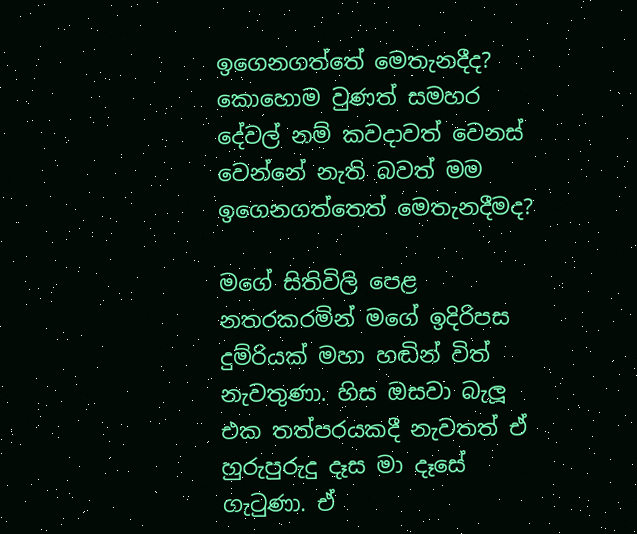ඉගෙනගත්තේ මෙතැනදීද? කොහොම වුණත් සමහර දේවල් නම් කවදාවත් වෙනස් වෙන්නේ නැති බවත් මම ඉගෙනගත්තෙත් මෙතැනදීමද?

මගේ සිතිවිලි පෙළ නතරකරමින් මගේ ඉදිරිපස දුම්රියක් මහා හඬින් විත් නැවතුණා. හිස ඔසවා බැලූ එක තත්පරයකදී නැවතත් ඒ හුරුපුරුදු දෑස මා දෑසේ ගැටුණා. ඒ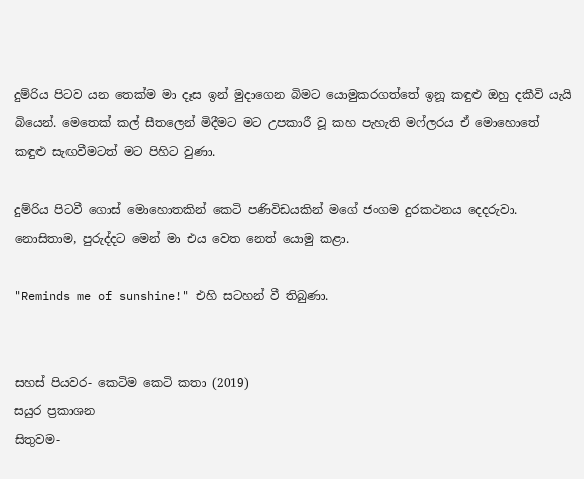දුම්රිය පිටව යන තෙක්ම මා දෑස ඉන් මුදාගෙන බිමට යොමුකරගත්තේ ඉනූ කඳුළු ඔහු දකීවි යැයි බියෙන්. මෙතෙක් කල් සීතලෙන් මිදීමට මට උපකාරී වූ කහ පැහැති මෆ්ලරය ඒ මොහොතේ කඳුළු සැඟවීමටත් මට පිහිට වුණා.

දුම්රිය පිටවී ගොස් මොහොතකින් කෙටි පණිවිඩයකින් මගේ ජංගම දුරකථනය දෙදරුවා. නොසිතාම, පුරුද්දට මෙන් මා එය වෙත නෙත් යොමු කළා.

"Reminds me of sunshine!" එහි සටහන් වී තිබුණා.


සහස් පියවර- කෙටිම කෙටි කතා (2019)
සයුර ප්‍රකාශන
සිතුවම-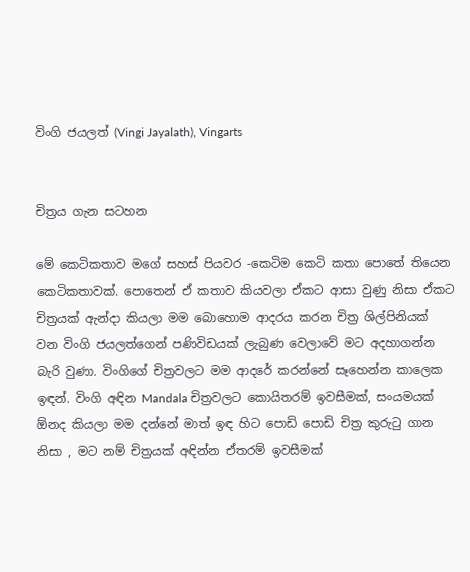විංගි ජයලත් (Vingi Jayalath), Vingarts


චිත්‍රය ගැන සටහන

මේ කෙටිකතාව මගේ සහස් පියවර -කෙටිම කෙටි කතා පොතේ තියෙන කෙටිකතාවක්. පොතෙන් ඒ කතාව කියවලා ඒකට ආසා වුණු නිසා ඒකට චිත්‍රයක් ඇන්දා කියලා මම බොහොම ආදරය කරන චිත්‍ර ශිල්පිනියක් වන විංගි ජයලත්ගෙන් පණිවිඩයක් ලැබුණ වෙලාවේ මට අදහාගන්න බැරි වුණා. විංගිගේ චිත්‍රවලට මම ආදරේ කරන්නේ සෑහෙන්න කාලෙක ඉඳන්. විංගි අඳින Mandala චිත්‍රවලට කොයිතරම් ඉවසීමක්, සංයමයක් ඕනද කියලා මම දන්නේ මාත් ඉඳ හිට පොඩි පොඩි චිත්‍ර කුරුටු ගාන නිසා , මට නම් චිත්‍රයක් අඳින්න ඒතරම් ඉවසීමක්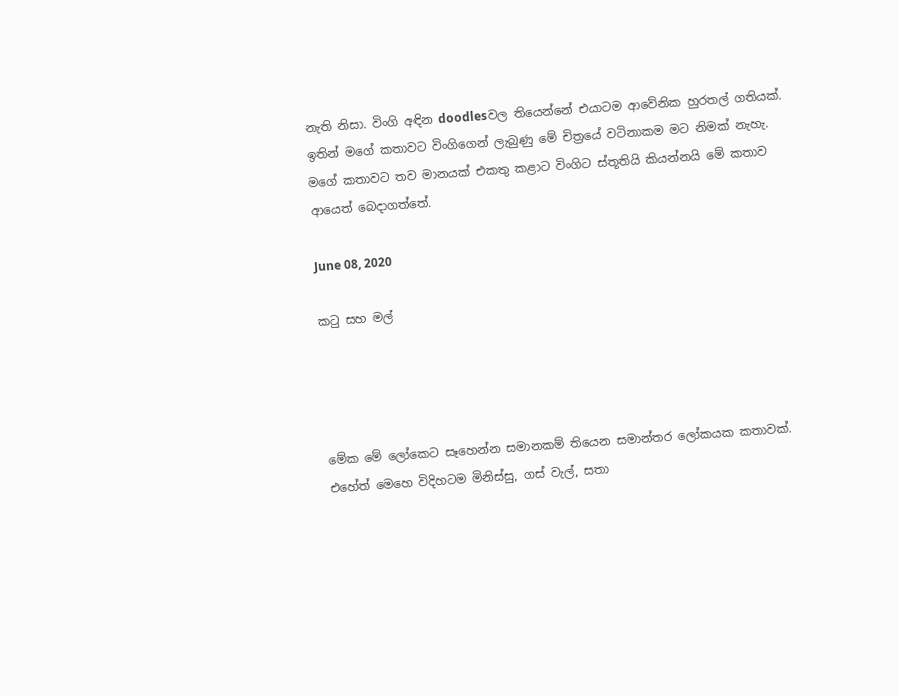නැති නිසා. විංගි අඳින doodlesවල තියෙන්නේ එයාටම ආවේනික හුරතල් ගතියක්. ඉතින් මගේ කතාවට විංගිගෙන් ලැබුණු මේ චිත්‍රයේ වටිනාකම මට නිමක් නැහැ. මගේ කතාවට තව මානයක් එකතු කළාට විංගිට ස්තූතියි කියන්නයි මේ කතාව ආයෙත් බෙදාගත්තේ.

June 08, 2020

කටු සහ මල්




මේක මේ ලෝකෙට සෑහෙන්න සමානකම් තියෙන සමාන්තර ලෝකයක කතාවක්. එහේත් මෙහෙ විදිහටම මිනිස්සු, ගස් වැල්, සතා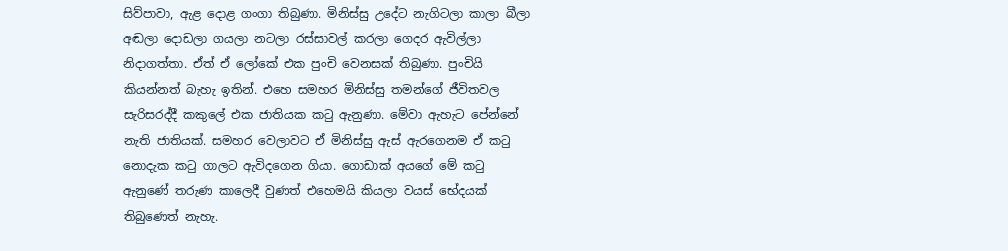සිව්පාවා, ඇළ දොළ ගංගා තිබුණා. මිනිස්සු උදේට නැගිටලා කාලා බීලා අඬලා දොඩලා ගයලා නටලා රස්සාවල් කරලා ගෙදර ඇවිල්ලා නිදාගත්තා. ඒත් ඒ ලෝකේ එක පුංචි වෙනසක් තිබුණා. පුංචියි කියන්නත් බැහැ ඉතින්. එහෙ සමහර මිනිස්සු තමන්ගේ ජීවිතවල සැරිසරද්දී කකුලේ එක ජාතියක කටු ඇනුණා. මේවා ඇහැට පේන්නේ නැති ජාතියක්. සමහර වෙලාවට ඒ මිනිස්සු ඇස් ඇරගෙනම ඒ කටු නොදැක කටු ගාලට ඇවිදගෙන ගියා. ගොඩාක් අයගේ මේ කටු ඇනුණේ තරුණ කාලෙදී වුණත් එහෙමයි කියලා වයස් භේදයක් තිබුණෙත් නැහැ.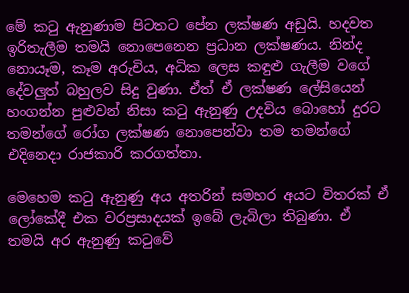මේ කටු ඇනුණාම පිටතට පේන ලක්ෂණ අඩුයි. හදවත ඉරිතැලීම තමයි නොපෙනෙන ප්‍රධාන ලක්ෂණය. නින්ද නොයෑම, කෑම අරුචිය, අධික ලෙස කඳුළු ගැලීම වගේ දේවලුත් බහුලව සිදු වුණා. ඒත් ඒ ලක්ෂණ ලේසියෙන් හංගන්න පුළුවන් නිසා කටු ඇනුණු උදවිය බොහෝ දුරට තමන්ගේ රෝග ලක්ෂණ නොපෙන්වා තම තමන්ගේ එදිනෙදා රාජකාරි කරගත්තා.

මෙහෙම කටු ඇනුණු අය අතරින් සමහර අයට විතරක් ඒ ලෝකේදී එක වරප්‍රසාදයක් ඉබේ ලැබිලා තිබුණා. ඒ තමයි අර ඇනුණු කටුවේ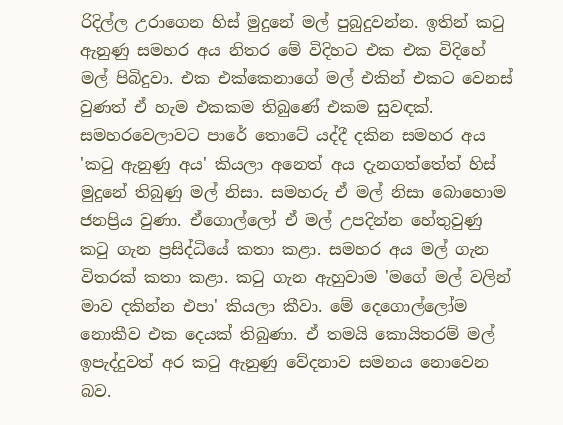රිදිල්ල උරාගෙන හිස් මුදුනේ මල් පුබුදුවන්න. ඉතින් කටු ඇනුණු සමහර අය නිතර මේ විදිහට එක එක විදිහේ මල් පිබිදුවා. එක එක්කෙනාගේ මල් එකින් එකට වෙනස් වුණත් ඒ හැම එකකම තිබුණේ එකම සුවඳක්. සමහරවෙලාවට පාරේ තොටේ යද්දී දකින සමහර අය 'කටු ඇනුණු අය' කියලා අනෙත් අය දැනගත්තේත් හිස් මුදුනේ තිබුණු මල් නිසා. සමහරු ඒ මල් නිසා බොහොම ජනප්‍රිය වුණා. ඒගොල්ලෝ ඒ මල් උපදින්න හේතුවුණු කටු ගැන ප්‍රසිද්ධියේ කතා කළා. සමහර අය මල් ගැන විතරක් කතා කළා. කටු ගැන ඇහුවාම 'මගේ මල් වලින් මාව දකින්න එපා' කියලා කීවා. මේ දෙගොල්ලෝම නොකීව එක දෙයක් තිබුණා. ඒ තමයි කොයිතරම් මල් ඉපැද්දුවත් අර කටු ඇනුණු වේදනාව සමනය නොවෙන බව.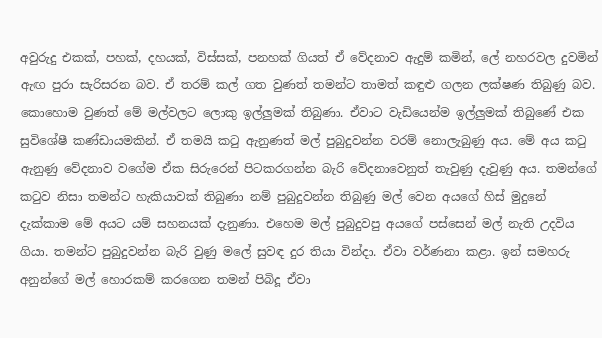අවුරුදු එකක්, පහක්, දහයක්, විස්සක්, පනහක් ගියත් ඒ වේදනාව ඇදුම් කමින්, ලේ නහරවල දුවමින් ඇඟ පුරා සැරිසරන බව. ඒ තරම් කල් ගත වුණත් තමන්ට තාමත් කඳුළු ගලන ලක්ෂණ තිබුණු බව. කොහොම වුණත් මේ මල්වලට ලොකු ඉල්ලුමක් තිබුණා. ඒවාට වැඩියෙන්ම ඉල්ලුමක් තිබුණේ එක සුවිශේෂී කණ්ඩායමකින්. ඒ තමයි කටු ඇනුණත් මල් පුබුදුවන්න වරම් නොලැබුණු අය. මේ අය කටු ඇනුණු වේදනාව වගේම ඒක සිරුරෙන් පිටකරගන්න බැරි වේදනාවෙනුත් තැවුණු දැවුණු අය. තමන්ගේ කටුව නිසා තමන්ට හැකියාවක් තිබුණා නම් පුබුදුවන්න තිබුණු මල් වෙන අයගේ හිස් මුදුනේ දැක්කාම මේ අයට යම් සහනයක් දැනුණා. එහෙම මල් පුබුදුවපු අයගේ පස්සෙන් මල් නැති උදවිය ගියා. තමන්ට පුබුදුවන්න බැරි වුණු මලේ සුවඳ දුර තියා වින්දා. ඒවා වර්ණනා කළා. ඉන් සමහරු අනුන්ගේ මල් හොරකම් කරගෙන තමන් පිබිදූ ඒවා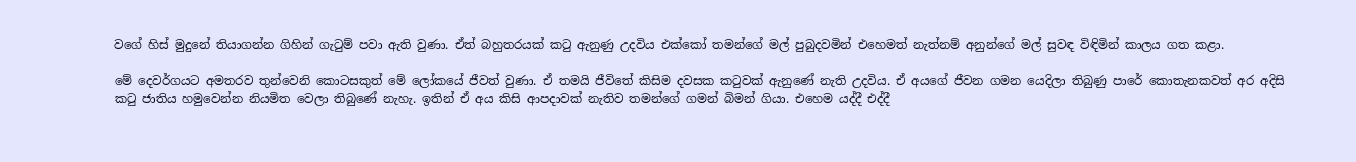වගේ හිස් මුදුනේ තියාගන්න ගිහින් ගැටුම් පවා ඇති වුණා. ඒත් බහුතරයක් කටු ඇනුණු උදවිය එක්කෝ තමන්ගේ මල් පුබුදවමින් එහෙමත් නැත්නම් අනුන්ගේ මල් සුවඳ විඳිමින් කාලය ගත කළා.

මේ දෙවර්ගයට අමතරව තුන්වෙනි කොටසකුත් මේ ලෝකයේ ජීවත් වුණා. ඒ තමයි ජීවිතේ කිසිම දවසක කටුවක් ඇනුණේ නැති උදවිය. ඒ අයගේ ජීවන ගමන යෙදිලා තිබුණු පාරේ කොතැනකවත් අර අදිසි කටු ජාතිය හමුවෙන්න නියමිත වෙලා තිබුණේ නැහැ. ඉතින් ඒ අය කිසි ආපදාවක් නැතිව තමන්ගේ ගමන් බිමන් ගියා. එහෙම යද්දී එද්දී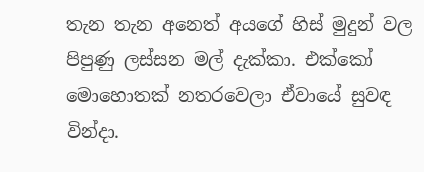තැන තැන අනෙත් අයගේ හිස් මුදුන් වල පිපුණු ලස්සන මල් දැක්කා. එක්කෝ මොහොතක් නතරවෙලා ඒවායේ සුවඳ වින්දා.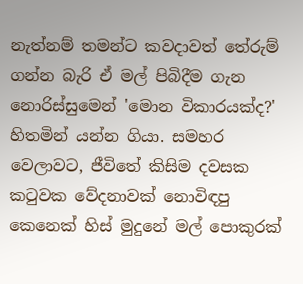නැත්නම් තමන්ට කවදාවත් තේරුම් ගන්න බැරි ඒ මල් පිබිදීම ගැන නොරිස්සුමෙන් 'මොන විකාරයක්ද?' හිතමින් යන්න ගියා. සමහර වෙලාවට, ජීවිතේ කිසිම දවසක කටුවක වේදනාවක් නොවිඳපු කෙනෙක් හිස් මුදුනේ මල් පොකුරක්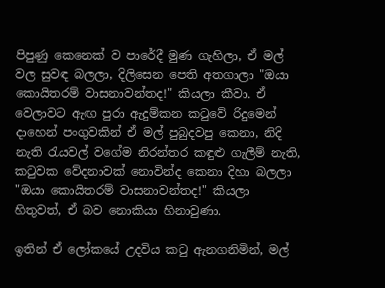පිපුණු කෙනෙක් ව පාරේදී මුණ ගැහිලා, ඒ මල් වල සුවඳ බලලා, දිලිසෙන පෙති අතගාලා "ඔයා කොයිතරම් වාසනාවන්තද!" කියලා කීවා. ඒ වෙලාවට ඇඟ පුරා ඇදුම්කන කටුවේ රිදුමෙන් දාහෙන් පංගුවකින් ඒ මල් පුබුදවපු කෙනා, නිදි නැති රැයවල් වගේම නිරන්තර කඳුළු ගැලීම් නැති, කටුවක වේදනාවක් නොවින්ද කෙනා දිහා බලලා "ඔයා කොයිතරම් වාසනාවන්තද!" කියලා හිතුවත්, ඒ බව නොකියා හිනාවුණා.

ඉතින් ඒ ලෝකයේ උදවිය කටු ඇනගනිමින්, මල්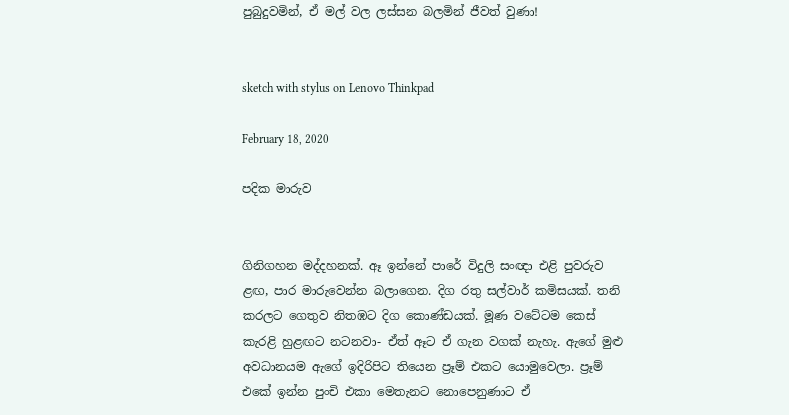පුබුදුවමින්, ඒ මල් වල ලස්සන බලමින් ජීවත් වුණා!


sketch with stylus on Lenovo Thinkpad

February 18, 2020

පදික මාරුව


ගිනිගහන මද්දහනක්. ඈ ඉන්නේ පාරේ විදුලි සංඥා එළි පුවරුව ළඟ, පාර මාරුවෙන්න බලාගෙන. දිග රතු සල්වාර් කමිසයක්. තනි කරලට ගෙතුව නිතඹට දිග කොණ්ඩයක්. මූණ වටේටම කෙස් කැරළි හුළඟට නටනවා- ඒත් ඈට ඒ ගැන වගක් නැහැ. ඇගේ මුළු අවධානයම ඇගේ ඉදිරිපිට තියෙන ප්‍රෑම් එකට යොමුවෙලා. ප්‍රෑම් එකේ ඉන්න පුංචි එකා මෙතැනට නොපෙනුණාට ඒ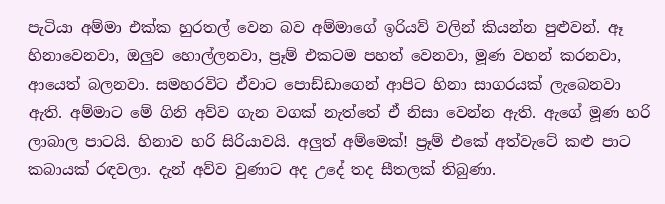පැටියා අම්මා එක්ක හුරතල් වෙන බව අම්මාගේ ඉරියව් වලින් කියන්න පුළුවන්. ඈ හිනාවෙනවා, ඔලුව හොල්ලනවා, ප්‍රෑම් එකටම පහත් වෙනවා, මූණ වහන් කරනවා, ආයෙත් බලනවා. සමහරවිට ඒවාට පොඩ්ඩාගෙන් ආපිට හිනා සාගරයක් ලැබෙනවා ඇති. අම්මාට මේ ගිනි අව්ව ගැන වගක් නැත්තේ ඒ නිසා වෙන්න ඇති. ඇගේ මූණ හරි ලාබාල පාටයි. හිනාව හරි සිරියාවයි. අලුත් අම්මෙක්! ප්‍රෑම් එකේ අත්වැටේ කළු පාට කබායක් රඳවලා. දැන් අව්ව වුණාට අද උදේ තද සීතලක් තිබුණා.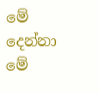මේ දෙන්නා මේ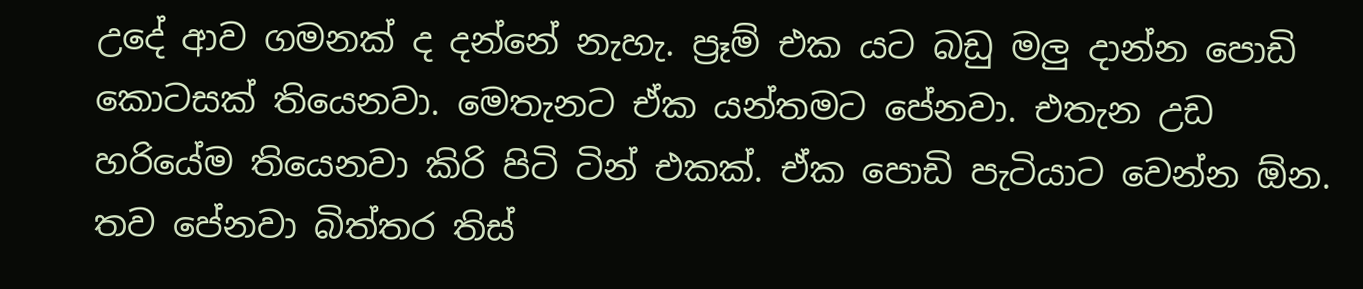උදේ ආව ගමනක් ද දන්නේ නැහැ. ප්‍රෑම් එක යට බඩු මලු දාන්න පොඩි කොටසක් තියෙනවා. මෙතැනට ඒක යන්තමට පේනවා. එතැන උඩ හරියේම තියෙනවා කිරි පිටි ටින් එකක්. ඒක පොඩි පැටියාට වෙන්න ඕන. තව පේනවා බිත්තර තිස්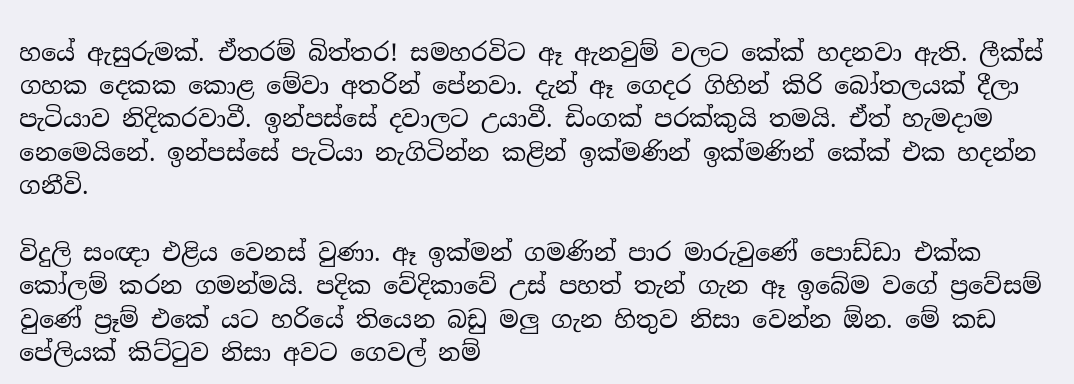හයේ ඇසුරුමක්. ඒතරම් බිත්තර! සමහරවිට ඈ ඇනවුම් වලට කේක් හදනවා ඇති. ලීක්ස් ගහක දෙකක කොළ මේවා අතරින් පේනවා. දැන් ඈ ගෙදර ගිහින් කිරි බෝතලයක් දීලා පැටියාව නිදිකරවාවී. ඉන්පස්සේ දවාලට උයාවී. ඩිංගක් පරක්කුයි තමයි. ඒත් හැමදාම නෙමෙයිනේ. ඉන්පස්සේ පැටියා නැගිටින්න කළින් ඉක්මණින් ඉක්මණින් කේක් එක හදන්න ගනීවි.

විදුලි සංඥා එළිය වෙනස් වුණා. ඈ ඉක්මන් ගමණින් පාර මාරුවුණේ පොඩ්ඩා එක්ක කෝලම් කරන ගමන්මයි. පදික වේදිකාවේ උස් පහත් තැන් ගැන ඈ ඉබේම වගේ ප්‍රවේසම් වුණේ ප්‍රෑම් එකේ යට හරියේ තියෙන බඩු මලු ගැන හිතුව නිසා වෙන්න ඕන. මේ කඩ පේලියක් කිට්ටුව නිසා අවට ගෙවල් නම්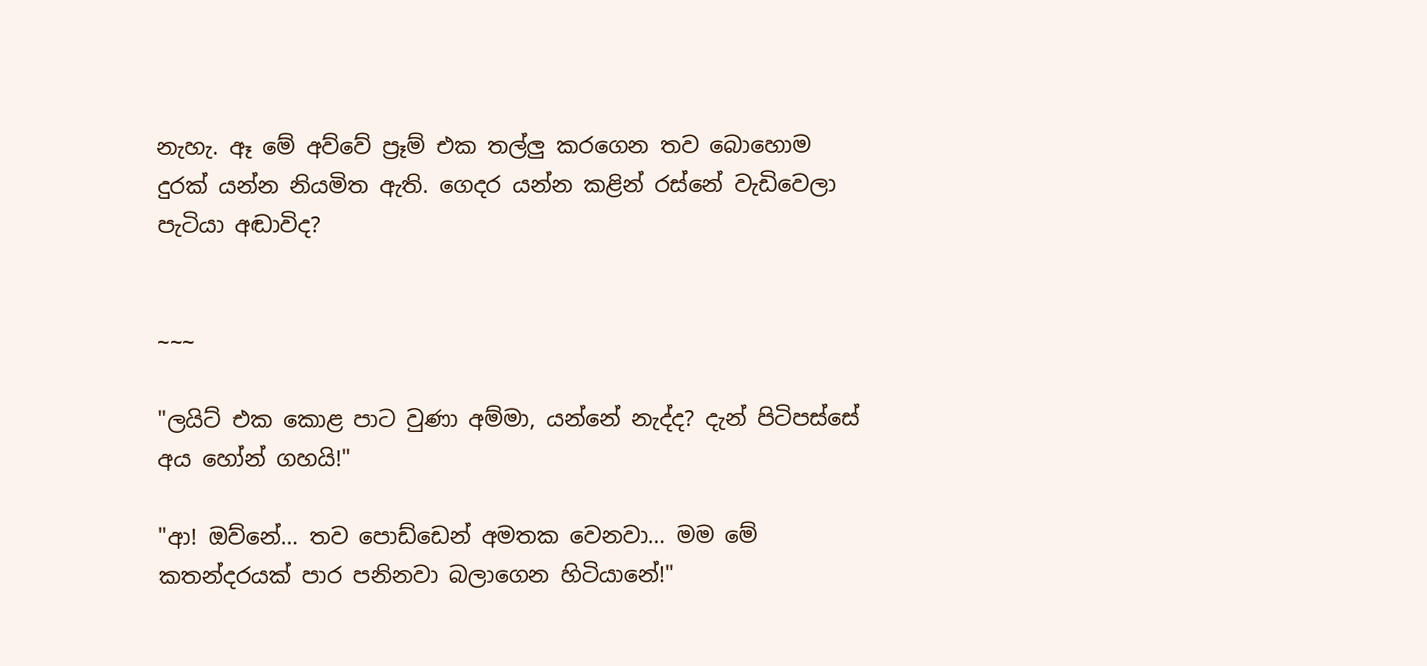නැහැ. ඈ මේ අව්වේ ප්‍රෑම් එක තල්ලු කරගෙන තව බොහොම දුරක් යන්න නියමිත ඇති. ගෙදර යන්න කළින් රස්නේ වැඩිවෙලා පැටියා අඬාවිද?


~~~

"ලයිට් එක කොළ පාට වුණා අම්මා, යන්නේ නැද්ද? දැන් පිටිපස්සේ අය හෝන් ගහයි!"

"ආ! ඔව්නේ… තව පොඩ්ඩෙන් අමතක වෙනවා… මම මේ කතන්දරයක් පාර පනිනවා බලාගෙන හිටියානේ!"